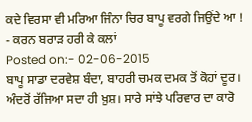ਕਦੇ ਵਿਰਸਾ ਵੀ ਮਰਿਆ ਜਿੰਨਾ ਚਿਰ ਬਾਪੂ ਵਰਗੇ ਜਿਉਂਦੇ ਆ ! - ਕਰਨ ਬਰਾੜ ਹਰੀ ਕੇ ਕਲਾਂ
Posted on:- 02-06-2015
ਬਾਪੂ ਸਾਡਾ ਦਰਵੇਸ਼ ਬੰਦਾ, ਬਾਹਰੀ ਚਮਕ ਦਮਕ ਤੋਂ ਕੋਹਾਂ ਦੂਰ। ਅੰਦਰੋਂ ਰੱਜਿਆ ਸਦਾ ਹੀ ਖ਼ੁਸ਼। ਸਾਰੇ ਸਾਂਝੇ ਪਰਿਵਾਰ ਦਾ ਕਾਰੋ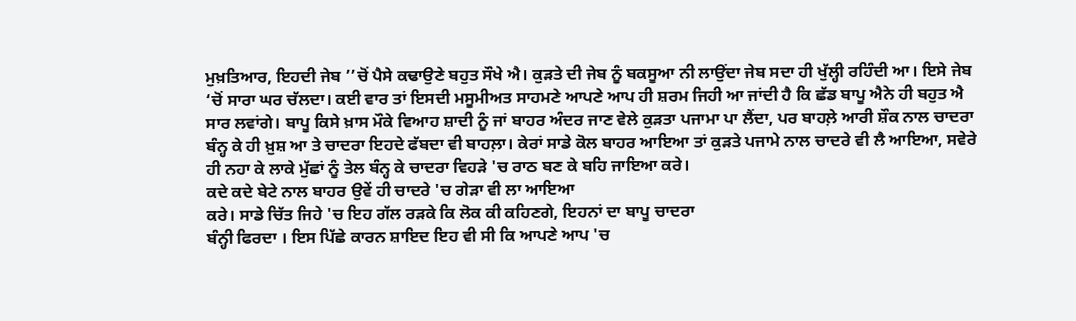ਮੁਖ਼ਤਿਆਰ, ਇਹਦੀ ਜੇਬ ’’ਚੋਂ ਪੈਸੇ ਕਢਾਉਣੇ ਬਹੁਤ ਸੌਖੇ ਐ। ਕੁੜਤੇ ਦੀ ਜੇਬ ਨੂੰ ਬਕਸੂਆ ਨੀ ਲਾਉਂਦਾ ਜੇਬ ਸਦਾ ਹੀ ਖੁੱਲ੍ਹੀ ਰਹਿੰਦੀ ਆ। ਇਸੇ ਜੇਬ ‘ਚੋਂ ਸਾਰਾ ਘਰ ਚੱਲਦਾ। ਕਈ ਵਾਰ ਤਾਂ ਇਸਦੀ ਮਸੂਮੀਅਤ ਸਾਹਮਣੇ ਆਪਣੇ ਆਪ ਹੀ ਸ਼ਰਮ ਜਿਹੀ ਆ ਜਾਂਦੀ ਹੈ ਕਿ ਛੱਡ ਬਾਪੂ ਐਨੇ ਹੀ ਬਹੁਤ ਐ ਸਾਰ ਲਵਾਂਗੇ। ਬਾਪੂ ਕਿਸੇ ਖ਼ਾਸ ਮੌਕੇ ਵਿਆਹ ਸ਼ਾਦੀ ਨੂੰ ਜਾਂ ਬਾਹਰ ਅੰਦਰ ਜਾਣ ਵੇਲੇ ਕੁੜਤਾ ਪਜਾਮਾ ਪਾ ਲੈਂਦਾ, ਪਰ ਬਾਹਲ਼ੇ ਆਰੀ ਸ਼ੌਕ ਨਾਲ ਚਾਦਰਾ ਬੰਨ੍ਹ ਕੇ ਹੀ ਖ਼ੁਸ਼ ਆ ਤੇ ਚਾਦਰਾ ਇਹਦੇ ਫੱਬਦਾ ਵੀ ਬਾਹਲ਼ਾ। ਕੇਰਾਂ ਸਾਡੇ ਕੋਲ ਬਾਹਰ ਆਇਆ ਤਾਂ ਕੁੜਤੇ ਪਜਾਮੇ ਨਾਲ ਚਾਦਰੇ ਵੀ ਲੈ ਆਇਆ, ਸਵੇਰੇ ਹੀ ਨਹਾ ਕੇ ਲਾਕੇ ਮੁੱਛਾਂ ਨੂੰ ਤੇਲ ਬੰਨ੍ਹ ਕੇ ਚਾਦਰਾ ਵਿਹੜੇ 'ਚ ਰਾਠ ਬਣ ਕੇ ਬਹਿ ਜਾਇਆ ਕਰੇ।
ਕਦੇ ਕਦੇ ਬੇਟੇ ਨਾਲ ਬਾਹਰ ਉਵੇਂ ਹੀ ਚਾਦਰੇ 'ਚ ਗੇੜਾ ਵੀ ਲਾ ਆਇਆ
ਕਰੇ। ਸਾਡੇ ਚਿੱਤ ਜਿਹੇ 'ਚ ਇਹ ਗੱਲ ਰੜਕੇ ਕਿ ਲੋਕ ਕੀ ਕਹਿਣਗੇ, ਇਹਨਾਂ ਦਾ ਬਾਪੂ ਚਾਦਰਾ
ਬੰਨ੍ਹੀ ਫਿਰਦਾ । ਇਸ ਪਿੱਛੇ ਕਾਰਨ ਸ਼ਾਇਦ ਇਹ ਵੀ ਸੀ ਕਿ ਆਪਣੇ ਆਪ 'ਚ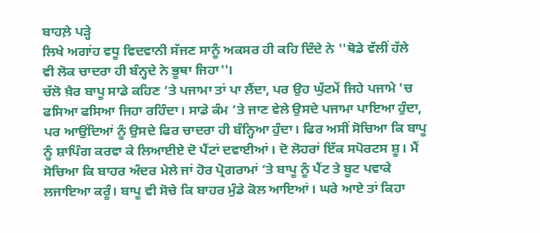ਬਾਹਲ਼ੇ ਪੜ੍ਹੇ
ਲਿਖੇ ਅਗਾਂਹ ਵਧੂ ਵਿਦਵਾਨੀ ਸੱਜਣ ਸਾਨੂੰ ਅਕਸਰ ਹੀ ਕਹਿ ਦਿੰਦੇ ਨੇ ''ਥੋਡੇ ਵੱਲੀਂ ਹੱਲੇ
ਵੀ ਲੋਕ ਚਾਦਰਾ ਹੀ ਬੰਨ੍ਹਦੇ ਨੇ ਭੂਥਾ ਜਿਹਾ''।
ਚੱਲੋ ਖ਼ੈਰ ਬਾਪੂ ਸਾਡੇ ਕਹਿਣ ’ਤੇ ਪਜਾਮਾ ਤਾਂ ਪਾ ਲੈਂਦਾ, ਪਰ ਉਹ ਘੁੱਟਮੇਂ ਜਿਹੇ ਪਜਾਮੇ 'ਚ ਫਸਿਆ ਫਸਿਆ ਜਿਹਾ ਰਹਿੰਦਾ। ਸਾਡੇ ਕੰਮ ’ਤੇ ਜਾਣ ਵੇਲੇ ਉਸਦੇ ਪਜਾਮਾ ਪਾਇਆ ਹੁੰਦਾ, ਪਰ ਆਉਂਦਿਆਂ ਨੂੰ ਉਸਦੇ ਫਿਰ ਚਾਦਰਾ ਹੀ ਬੰਨ੍ਹਿਆ ਹੁੰਦਾ। ਫਿਰ ਅਸੀਂ ਸੋਚਿਆ ਕਿ ਬਾਪੂ ਨੂੰ ਸ਼ਾਪਿੰਗ ਕਰਵਾ ਕੇ ਲਿਆਈਏ ਦੋ ਪੈਂਟਾਂ ਦਵਾਈਆਂ। ਦੋ ਲੋਹਰਾਂ ਇੱਕ ਸਪੋਰਟਸ ਸ਼ੂ। ਮੈਂ ਸੋਚਿਆ ਕਿ ਬਾਹਰ ਅੰਦਰ ਮੇਲੇ ਜਾਂ ਹੋਰ ਪ੍ਰੋਗਰਾਮਾਂ ’ਤੇ ਬਾਪੂ ਨੂੰ ਪੈਂਟ ਤੇ ਬੂਟ ਪਵਾਕੇ ਲਜਾਇਆ ਕਰੂੰ। ਬਾਪੂ ਵੀ ਸੋਚੇ ਕਿ ਬਾਹਰ ਮੁੰਡੇ ਕੋਲ ਆਇਆਂ। ਘਰੇ ਆਏ ਤਾਂ ਕਿਹਾ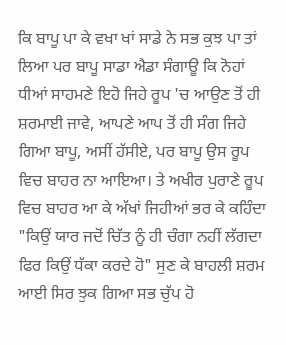ਕਿ ਬਾਪੂ ਪਾ ਕੇ ਵਖਾ ਖਾਂ ਸਾਡੇ ਨੇ ਸਭ ਕੁਝ ਪਾ ਤਾਂ ਲਿਆ ਪਰ ਬਾਪੂ ਸਾਡਾ ਐਡਾ ਸੰਗਾਊ ਕਿ ਨੋਹਾਂ ਧੀਆਂ ਸਾਹਮਣੇ ਇਹੋ ਜਿਹੇ ਰੂਪ 'ਚ ਆਉਣ ਤੋਂ ਹੀ ਸ਼ਰਮਾਈ ਜਾਵੇ, ਆਪਣੇ ਆਪ ਤੋਂ ਹੀ ਸੰਗ ਜਿਹੇ ਗਿਆ ਬਾਪੂ, ਅਸੀਂ ਹੱਸੀਏ, ਪਰ ਬਾਪੂ ਉਸ ਰੂਪ ਵਿਚ ਬਾਹਰ ਨਾ ਆਇਆ। ਤੇ ਅਖੀਰ ਪੁਰਾਣੇ ਰੂਪ ਵਿਚ ਬਾਹਰ ਆ ਕੇ ਅੱਖਾਂ ਜਿਹੀਆਂ ਭਰ ਕੇ ਕਹਿੰਦਾ "ਕਿਉਂ ਯਾਰ ਜਦੋਂ ਚਿੱਤ ਨੂੰ ਹੀ ਚੰਗਾ ਨਹੀਂ ਲੱਗਦਾ ਫਿਰ ਕਿਉਂ ਧੱਕਾ ਕਰਦੇ ਹੋ" ਸੁਣ ਕੇ ਬਾਹਲੀ ਸ਼ਰਮ ਆਈ ਸਿਰ ਝੁਕ ਗਿਆ ਸਭ ਚੁੱਪ ਹੋ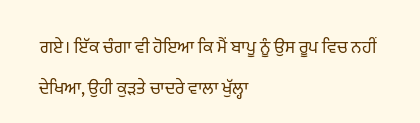ਗਏ। ਇੱਕ ਚੰਗਾ ਵੀ ਹੋਇਆ ਕਿ ਮੈਂ ਬਾਪੂ ਨੂੰ ਉਸ ਰੂਪ ਵਿਚ ਨਹੀਂ ਦੇਖਿਆ, ਉਹੀ ਕੁੜਤੇ ਚਾਦਰੇ ਵਾਲਾ ਖੁੱਲ੍ਹਾ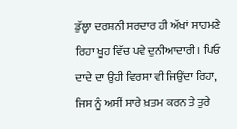ਡੁੱਲ੍ਹਾ ਦਰਸ਼ਨੀ ਸਰਦਾਰ ਹੀ ਅੱਖਾਂ ਸਾਹਮਣੇ ਰਿਹਾ ਖੂਹ ਵਿੱਚ ਪਵੇ ਦੁਨੀਆਦਾਰੀ। ਪਿਓ ਦਾਦੇ ਦਾ ਉਹੀ ਵਿਰਸਾ ਵੀ ਜਿਉਂਦਾ ਰਿਹਾ, ਜਿਸ ਨੂੰ ਅਸੀਂ ਸਾਰੇ ਖ਼ਤਮ ਕਰਨ ਤੇ ਤੁਰੇ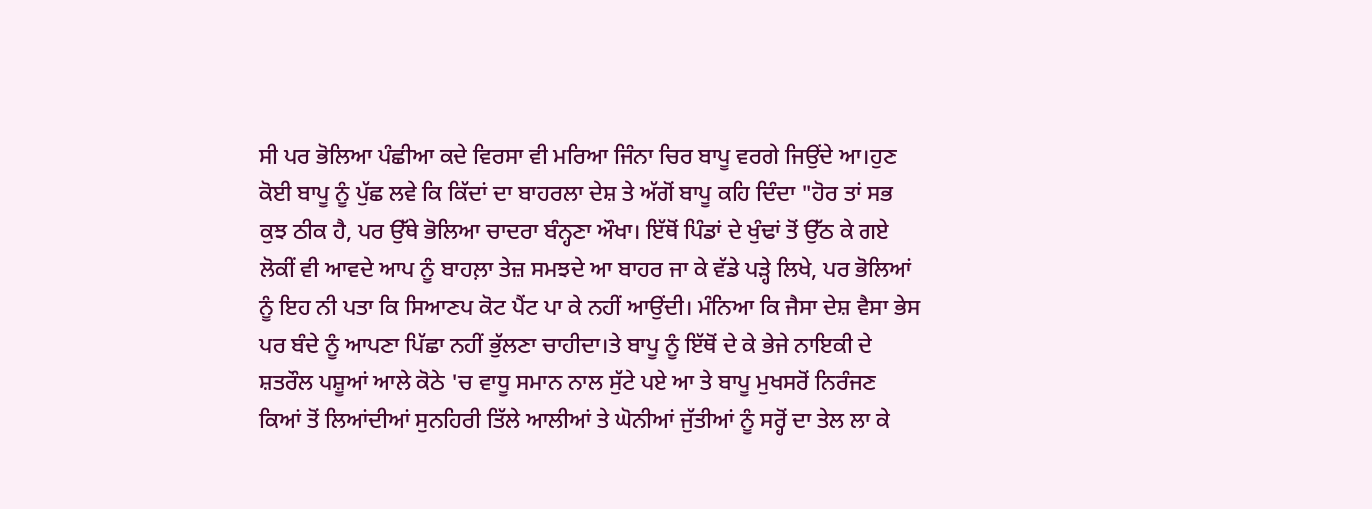ਸੀ ਪਰ ਭੋਲਿਆ ਪੰਛੀਆ ਕਦੇ ਵਿਰਸਾ ਵੀ ਮਰਿਆ ਜਿੰਨਾ ਚਿਰ ਬਾਪੂ ਵਰਗੇ ਜਿਉਂਦੇ ਆ।ਹੁਣ ਕੋਈ ਬਾਪੂ ਨੂੰ ਪੁੱਛ ਲਵੇ ਕਿ ਕਿੱਦਾਂ ਦਾ ਬਾਹਰਲਾ ਦੇਸ਼ ਤੇ ਅੱਗੋਂ ਬਾਪੂ ਕਹਿ ਦਿੰਦਾ "ਹੋਰ ਤਾਂ ਸਭ ਕੁਝ ਠੀਕ ਹੈ, ਪਰ ਉੱਥੇ ਭੋਲਿਆ ਚਾਦਰਾ ਬੰਨ੍ਹਣਾ ਔਖਾ। ਇੱਥੋਂ ਪਿੰਡਾਂ ਦੇ ਖੁੰਢਾਂ ਤੋਂ ਉੱਠ ਕੇ ਗਏ ਲੋਕੀਂ ਵੀ ਆਵਦੇ ਆਪ ਨੂੰ ਬਾਹਲ਼ਾ ਤੇਜ਼ ਸਮਝਦੇ ਆ ਬਾਹਰ ਜਾ ਕੇ ਵੱਡੇ ਪੜ੍ਹੇ ਲਿਖੇ, ਪਰ ਭੋਲਿਆਂ ਨੂੰ ਇਹ ਨੀ ਪਤਾ ਕਿ ਸਿਆਣਪ ਕੋਟ ਪੈਂਟ ਪਾ ਕੇ ਨਹੀਂ ਆਉਂਦੀ। ਮੰਨਿਆ ਕਿ ਜੈਸਾ ਦੇਸ਼ ਵੈਸਾ ਭੇਸ ਪਰ ਬੰਦੇ ਨੂੰ ਆਪਣਾ ਪਿੱਛਾ ਨਹੀਂ ਭੁੱਲਣਾ ਚਾਹੀਦਾ।ਤੇ ਬਾਪੂ ਨੂੰ ਇੱਥੋਂ ਦੇ ਕੇ ਭੇਜੇ ਨਾਇਕੀ ਦੇ ਸ਼ਤਰੌਲ ਪਸ਼ੂਆਂ ਆਲੇ ਕੋਠੇ 'ਚ ਵਾਧੂ ਸਮਾਨ ਨਾਲ ਸੁੱਟੇ ਪਏ ਆ ਤੇ ਬਾਪੂ ਮੁਖਸਰੋਂ ਨਿਰੰਜਣ ਕਿਆਂ ਤੋਂ ਲਿਆਂਦੀਆਂ ਸੁਨਹਿਰੀ ਤਿੱਲੇ ਆਲੀਆਂ ਤੇ ਘੋਨੀਆਂ ਜੁੱਤੀਆਂ ਨੂੰ ਸਰ੍ਹੋਂ ਦਾ ਤੇਲ ਲਾ ਕੇ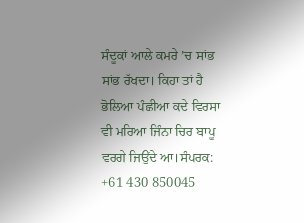ਸੰਦੂਕਾਂ ਆਲੇ ਕਮਰੇ ’ਚ ਸਾਂਭ ਸਾਂਭ ਰੱਖਦਾ। ਕਿਹਾ ਤਾਂ ਹੈ ਭੋਲਿਆ ਪੰਛੀਆ ਕਦੇ ਵਿਰਸਾ ਵੀ ਮਰਿਆ ਜਿੰਨਾ ਚਿਰ ਬਾਪੂ ਵਰਗੇ ਜਿਉਂਦੇ ਆ।ਸੰਪਰਕ: +61 430 850045